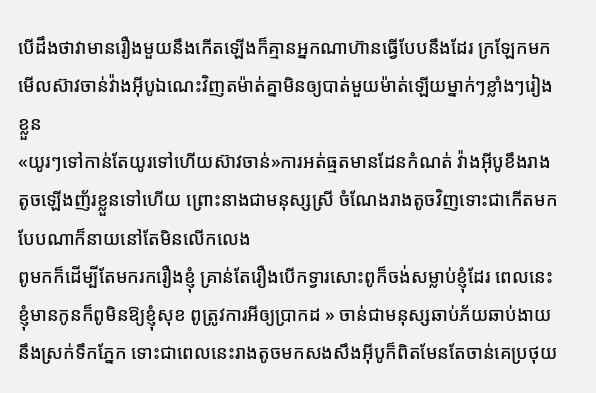បើដឹងថាវាមានរឿងមួយនឹងកើតឡើងក៏គ្មានអ្នកណាហ៊ានធ្វើបែបនឹងដែរ ក្រឡែកមកមើលស៊ាវចាន់វ៉ាងអុីបូឯណេះវិញតម៉ាត់គ្នាមិនឲ្យបាត់មួយម៉ាត់ឡើយម្នាក់ៗខ្លាំងៗរៀងខ្លួន
«យូរៗទៅកាន់តែយូរទៅហើយស៊ាវចាន់»ការអត់ធ្មតមានដែនកំណត់ វ៉ាងអុីបូខឹងរាងតូចឡើងញ័រខ្លួនទៅហើយ ព្រោះនាងជាមនុស្សស្រី ចំណែងរាងតូចវិញទោះជាកើតមកបែបណាក៏នាយនៅតែមិនលើកលេង
ពូមកក៏ដើម្បីតែមករករឿងខ្ញុំ គ្រាន់តែរឿងបើកទ្វារសោះពូក៏ចង់សម្លាប់ខ្ញុំដែរ ពេលនេះខ្ញុំមានកូនក៏ពូមិនឱ្យខ្ញុំសុខ ពូត្រូវការអីឲ្យប្រាកដ » ចាន់ជាមនុស្សឆាប់ភ័យឆាប់ងាយនឹងស្រក់ទឹកភ្នែក ទោះជាពេលនេះរាងតូចមកសងសឹងអុីបូក៏ពិតមែនតែចាន់គេប្រថុយ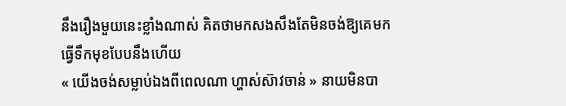នឹងរឿងមួយនេះខ្លាំងណាស់ គិតថាមកសងសឹងតែមិនចង់ឱ្យគេមកធ្វើទឹកមុខបែបនឹងហើយ
« យើងចង់សម្លាប់ឯងពីពេលណា ហ្ហាស់ស៊ាវចាន់ » នាយមិនបា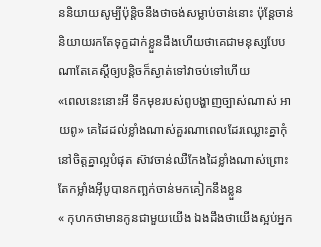ននិយាយសូម្បីប៉ុន្តិចនឹងថាចង់សម្លាប់ចាន់នោះ ប៉ុន្តែចាន់និយាយរកតែទុក្ខដាក់ខ្លួនដឹងហើយថាគេជាមនុស្សបែបណាតែគេស្តីឲ្យបន្តិចក៏ស្ងាត់ទៅវាចប់ទៅហើយ
«ពេលនេះនោះអី ទឹកមុខរបស់ពូបង្ហាញច្បាស់ណាស់ អាយពូ» គេដៃដល់ខ្លាំងណាស់គួរណាពេលដែរឈ្លោះគ្នាកុំនៅចិត្តគ្នាល្អបំផុត ស៊ាវចាន់ឈឺកែងដៃខ្លាំងណាស់ព្រោះតែកម្លាំងអុីបូបានកញ្ឆក់ចាន់មកគៀកនឹងខ្លួន
« កុហកថាមានកូនជាមួយយើង ឯងដឹងថាយើងស្អប់អ្នក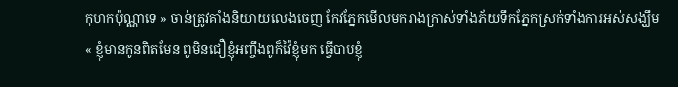កុហកប៉ុណ្ណាទេ » ចាន់ត្រូវគាំងនិយាយលេងចេញ កែវភ្នែកមើលមករាងក្រាស់ទាំងភ័យទឹកភ្នែកស្រក់ទាំងការអស់សង្ឃឹម
« ខ្ញុំមានកូនពិតមែន ពូមិនជឿខ្ញុំអញ្ចឹងពូក៏វ៉ៃខ្ញុំមក ធ្វើបាបខ្ញុំ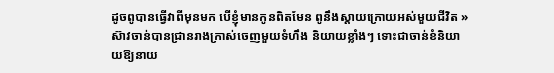ដូចពូបានធ្វើវាពីមុនមក បើខ្ញុំមានកូនពិតមែន ពូនឹងស្តាយក្រោយអស់មួយជីវិត » ស៊ាវចាន់បានជ្រានរាងក្រាស់ចេញមួយទំហឹង និយាយខ្លាំងៗ ទោះជាចាន់ខំនិយាយឱ្យនាយ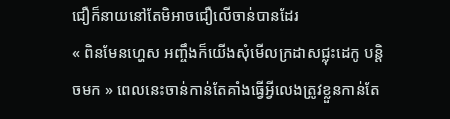ជឿក៏នាយនៅតែមិអាចជឿលើចាន់បានដែរ
« ពិនមែនហ្ហេស អញ្ចឹងក៏យើងសុំមើលក្រដាសជ្លុះដេកូ បន្តិចមក » ពេលនេះចាន់កាន់តែគាំងធ្វើអ្វីលេងត្រូវខ្លួនកាន់តែ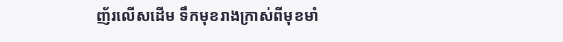ញ័រលើសដើម ទឹកមុខរាងក្រាស់ពីមុខមាំ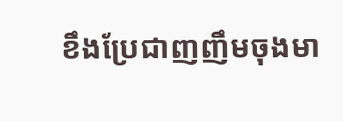ខឹងប្រែជាញញឹមចុងមា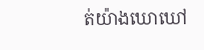ត់យ៉ាងឃោឃៅ